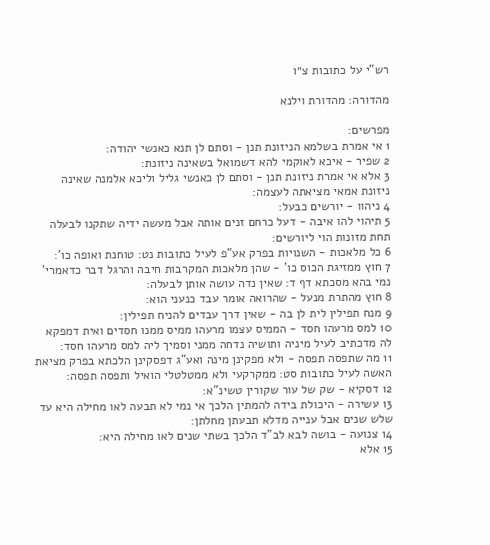רש"י על כתובות צ״ו

מהדורה: מהדורת וילנא

מפרשים:
1 אי אמרת בשלמא הניזונת תנן - וסתם לן תנא כאנשי יהודה:
2 שפיר - איכא לאוקמי להא דשמואל בשאינה ניזונת:
3 אלא אי אמרת ניזונת תנן - וסתם לן כאנשי גליל וליכא אלמנה שאינה ניזונת אמאי מציאתה לעצמה:
4 ניהוו - יורשים כבעל:
5 תיהוי להו איבה - דעל כרחם זנים אותה אבל מעשה ידיה שתקנו לבעלה תחת מזונות הוי ליורשים:
6 כל מלאכות - השנויות בפרק אע"פ לעיל כתובות נט: טוחנת ואופה כו':
7 חוץ ממזיגת הכוס כו' - שהן מלאכות המקרבות חיבה והרגל דבר כדאמרי' נמי בהא מסכתא דף ד: שאין נדה עושה אותן לבעלה:
8 חוץ מהתרת מנעל - שהרואה אומר עבד כנעני הוא:
9 מנח תפילין לית לן בה - שאין דרך עבדים להניח תפילין:
10 למס מרעהו חסד - הממיס עצמו מרעהו ממיס ממנו חסדים ואית דמפקא לה מדכתיב לעיל מיניה ותושיה נדחה ממני וסמיך ליה למס מרעהו חסד:
11 מה שתפסה תפסה - ולא מפקינן מינה ואע"ג דפסקינן הלכתא בפרק מציאת האשה לעיל כתובות סט: ממקרקעי ולא ממטלטלי הואיל ותפסה תפסה:
12 דסקיא - שק של עור שקורין טשינ"א:
13 עשירה - היכולת בידה להמתין הלכך אי נמי לא תבעה לאו מחילה היא עד שלש שנים אבל ענייה מדלא תבעתן מחלתן:
14 צנועה - בושה לבא לב"ד הלכך בשתי שנים לאו מחילה היא:
15 אלא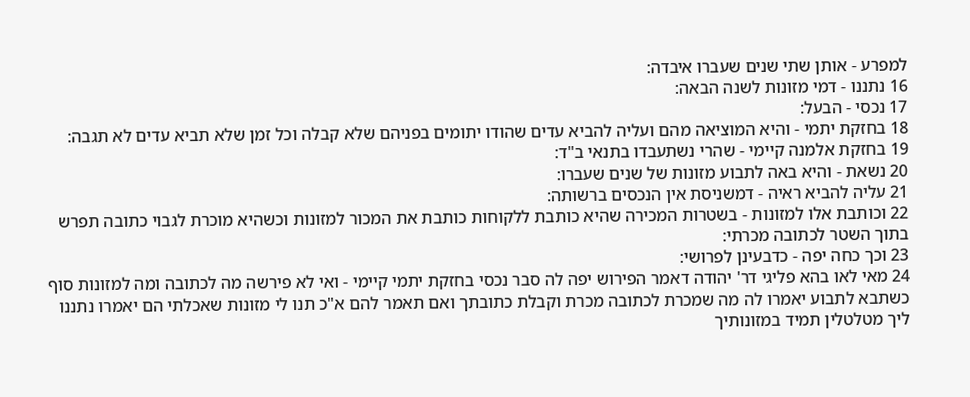למפרע - אותן שתי שנים שעברו איבדה:
16 נתננו - דמי מזונות לשנה הבאה:
17 נכסי - הבעל:
18 בחזקת יתמי - והיא המוציאה מהם ועליה להביא עדים שהודו יתומים בפניהם שלא קבלה וכל זמן שלא תביא עדים לא תגבה:
19 בחזקת אלמנה קיימי - שהרי נשתעבדו בתנאי ב"ד:
20 נשאת - והיא באה לתבוע מזונות של שנים שעברו:
21 עליה להביא ראיה - דמשניסת אין הנכסים ברשותה:
22 וכותבת אלו למזונות - בשטרות המכירה שהיא כותבת ללקוחות כותבת את המכור למזונות וכשהיא מוכרת לגבוי כתובה תפרש בתוך השטר לכתובה מכרתי:
23 וכך כחה יפה - כדבעינן לפרושי:
24 מאי לאו בהא פליגי דר' יהודה דאמר הפירוש יפה לה סבר נכסי בחזקת יתמי קיימי - ואי לא פירשה מה לכתובה ומה למזונות סוף כשתבא לתבוע יאמרו לה מה שמכרת לכתובה מכרת וקבלת כתובתך ואם תאמר להם א"כ תנו לי מזונות שאכלתי הם יאמרו נתננו ליך מטלטלין תמיד במזונותיך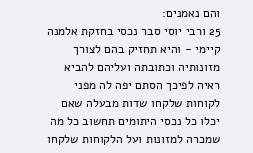והם נאמנים:
25 ורבי יוסי סבר נכסי בחזקת אלמנה קיימי - והיא תחזיק בהם לצורך מזונותיה וכתובתה ועליהם להביא ראיה לפיכך הסתם יפה לה מפני לקוחות שלקחו שדות מבעלה שאם יכלו כל נכסי היתומים תחשוב כל מה שמכרה למזונות ועל הלקוחות שלקחו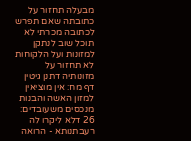מבעלה תחזור על כתובתה שאם תפרש לכתובה מכרתי לא תוכל שוב לנתקן למזונות ועל הלקוחות לא תחזור על מזונותיה דתנן גיטין דף מח: אין מוציאין למזון האשה והבנות מנכסים משעובדים:
26 דלא ליקרו לה רעבתנותא - הרואה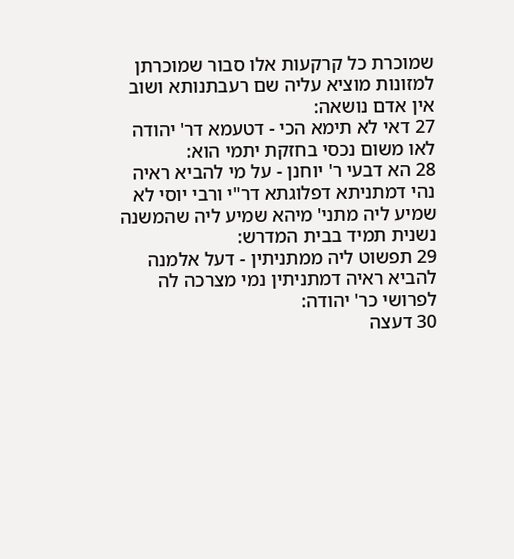שמוכרת כל קרקעות אלו סבור שמוכרתן למזונות מוציא עליה שם רעבתנותא ושוב אין אדם נושאה:
27 דאי לא תימא הכי - דטעמא דר' יהודה לאו משום נכסי בחזקת יתמי הוא:
28 הא דבעי ר' יוחנן - על מי להביא ראיה נהי דמתניתא דפלוגתא דר"י ורבי יוסי לא שמיע ליה מתני' מיהא שמיע ליה שהמשנה נשנית תמיד בבית המדרש:
29 תפשוט ליה ממתניתין - דעל אלמנה להביא ראיה דמתניתין נמי מצרכה לה לפרושי כר' יהודה:
30 דעצה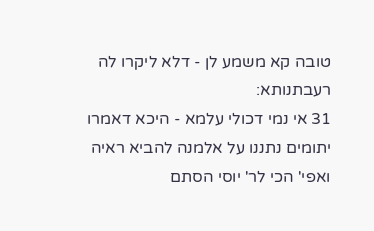טובה קא משמע לן - דלא ליקרו לה רעבתנותא:
31 אי נמי דכולי עלמא - היכא דאמרו יתומים נתננו על אלמנה להביא ראיה ואפי' הכי לר' יוסי הסתם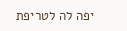יפה לה לטריפת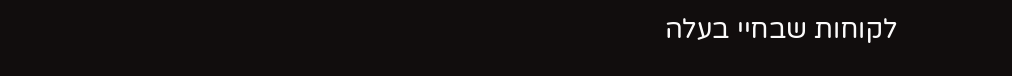לקוחות שבחיי בעלה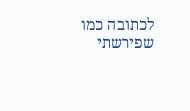לכתובה כמו שפירשתי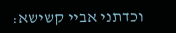וכדתני אביי קשישא: